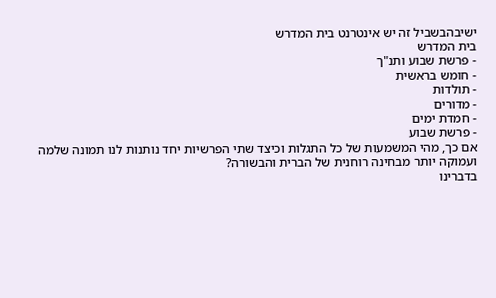ישיבהבשביל זה יש אינטרנט בית המדרש
בית המדרש
- פרשת שבוע ותנ"ך
- חומש בראשית
- תולדות
- מדורים
- חמדת ימים
- פרשת שבוע
אם כך, מהי המשמעות של כל התגלות וכיצד שתי הפרשיות יחד נותנות לנו תמונה שלמה ועמוקה יותר מבחינה רוחנית של הברית והבשורה?
בדברינו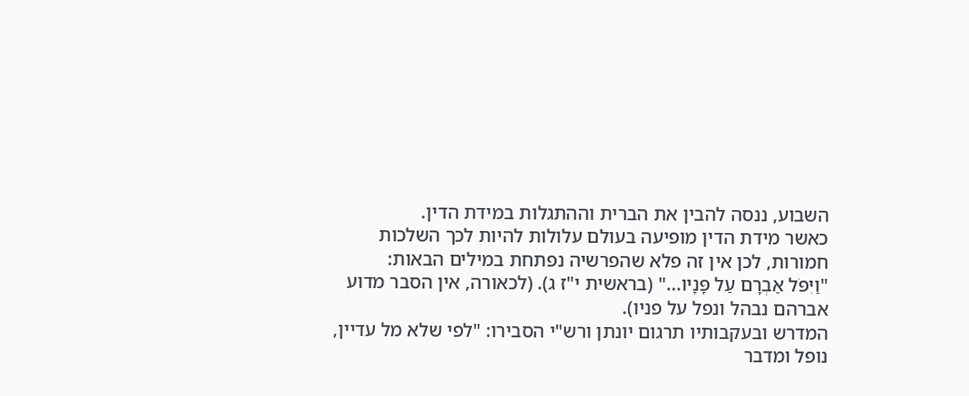השבוע, ננסה להבין את הברית וההתגלות במידת הדין.
כאשר מידת הדין מופיעה בעולם עלולות להיות לכך השלכות חמורות, לכן אין זה פלא שהפרשיה נפתחת במילים הבאות:
"וַיִּפֹּל אַבְרָם עַל פָּנָיו..." (בראשית י"ז ג). (לכאורה, אין הסבר מדוע אברהם נבהל ונפל על פניו).
המדרש ובעקבותיו תרגום יונתן ורש"י הסבירו: "לפי שלא מל עדיין, נופל ומדבר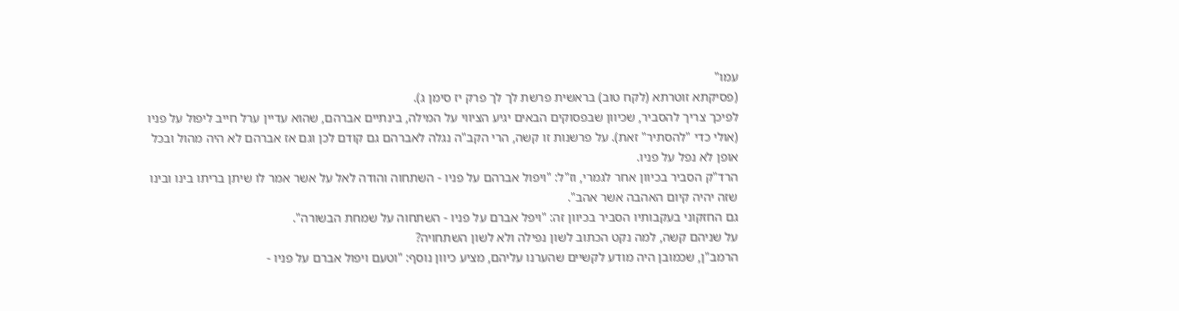עמו"
(פסיקתא זוטרתא (לקח טוב) בראשית פרשת לך לך פרק יז סימן ג).
לפיכך צריך להסביר, שכיוון שבפסוקים הבאים יגיע הציווי על המילה, בינתיים אברהם, שהוא עדיין ערל חייב ליפול על פניו (אולי כדי "להסתיר" זאת). על פרשנות זו קשה, הרי הקב"ה נגלה לאברהם גם קודם לכן וגם אז אברהם לא היה מהול ובכל אופן לא נפל על פניו.
הרד"ק הסביר בכיוון אחר לגמרי, וז"ל: "ויפול אברהם על פניו - השתחוה והודה לאל על אשר אמר לו שיתן בריתו בינו ובינו שזה יהיה קיום האהבה אשר אהב".
גם החזקוני בעקבותיו הסביר בכיוון זה: "ויפל אברם על פניו - השתחוה על שמחת הבשורה".
על שניהם קשה, למה נקט הכתוב לשון נפילה ולא לשון השתחויה?
הרמב"ן, שכמובן היה מודע לקשיים שהערנו עליהם, מציע כיוון נוסף: "וטעם ויפול אברם על פניו -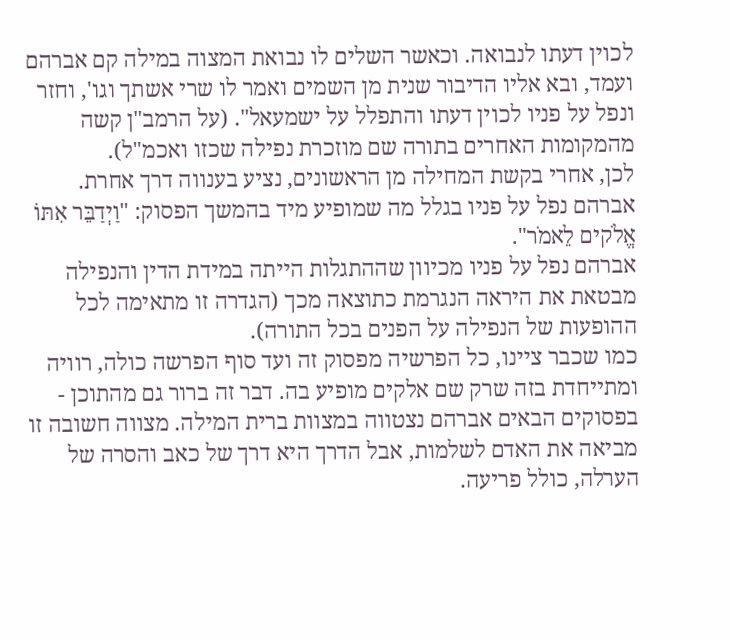לכוין דעתו לנבואה. וכאשר השלים לו נבואת המצוה במילה קם אברהם ועמד, ובא אליו הדיבור שנית מן השמים ואמר לו שרי אשתך וגו', וחזר ונפל על פניו לכוין דעתו והתפלל על ישמעאל". (על הרמב"ן קשה מהמקומות האחרים בתורה שם מוזכרת נפילה שכזו ואכמ"ל).
לכן, אחרי בקשת המחילה מן הראשונים, נציע בענווה דרך אחרת.
אברהם נפל על פניו בגלל מה שמופיע מיד בהמשך הפסוק: "וַיְדַבֵּר אִתּוֹ אֱלֹקים לֵאמֹר".
אברהם נפל על פניו מכיוון שההתגלות הייתה במידת הדין והנפילה מבטאת את היראה הנגרמת כתוצאה מכך (הגדרה זו מתאימה לכל ההופעות של הנפילה על הפנים בכל התורה).
כמו שכבר ציינו, כל הפרשיה מפסוק זה ועד סוף הפרשה כולה, רוויה ומתייחדת בזה שרק שם אלקים מופיע בה. דבר זה ברור גם מהתוכן - בפסוקים הבאים אברהם נצטווה במצוות ברית המילה. מצווה חשובה זו מביאה את האדם לשלמות, אבל הדרך היא דרך של כאב והסרה של הערלה, כולל פריעה.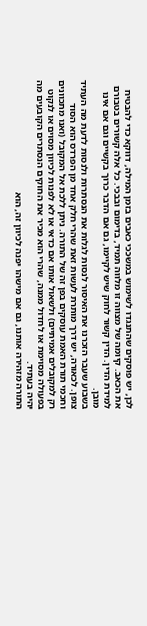לכן, יש פוסקים שהתנגדו לשימוש במשככי כאבים בזמן המילה, דווקא כדי להבטיח את הכאב. קיומה של מצווה זו מלווה תמיד, בדימום ובבכי. כל אלה קשורים בטבורם למידת הדין. הדין קשור לחוק שיש לקיימו, גם אם הדבר כרוך בקשיים וגם אם אינו מובן.
בשבוע שעבר הזכרנו את האיסור לנסות לגלות את הנסתרות ולנסות לדעת מה העתיד צופן. לכאורה, יש דרך מותרת לעשות זאת שהרי חלק אחד מן הפרדס הוא הסוד וחכמי תורת האמת עוסקים בפן זה של התורה. ניתן ללכת אל המקובל (ואנו מתכוונים רק למקובלים אמיתיים) ולשאול אותו אם כדאי או לא לפנות לכיוון מסוים או לנקוט בפעולה מסוימת או לחדול ממנה, שהרי הוא מכיר את החוקים הנסתרים הקובעים מה יהיה בעתיד.
התורה מזהירה אותנו, גם אם מישהו יפנה לכיוון זה, הוא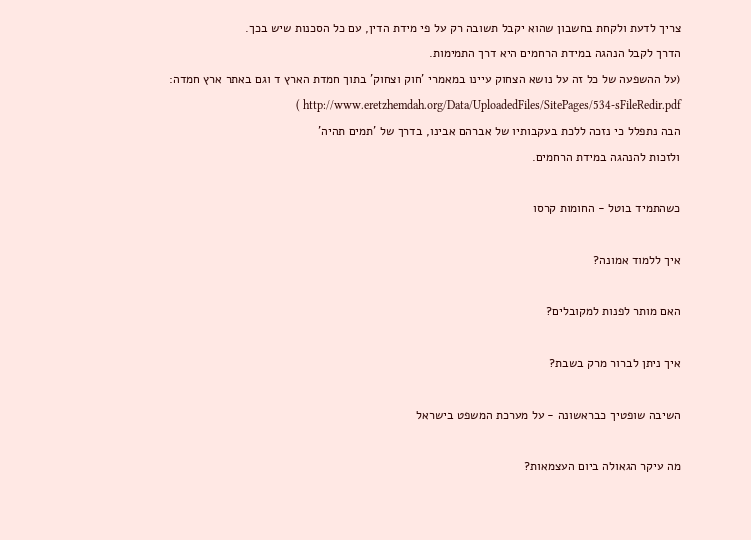צריך לדעת ולקחת בחשבון שהוא יקבל תשובה רק על פי מידת הדין, עם כל הסכנות שיש בכך.
הדרך לקבל הנהגה במידת הרחמים היא דרך התמימות.
(על ההשפעה של כל זה על נושא הצחוק עיינו במאמרי 'חוק וצחוק' בתוך חמדת הארץ ד וגם באתר ארץ חמדה: http://www.eretzhemdah.org/Data/UploadedFiles/SitePages/534-sFileRedir.pdf )
הבה נתפלל כי נזכה ללכת בעקבותיו של אברהם אבינו, בדרך של 'תמים תהיה'
ולזכות להנהגה במידת הרחמים.

כשהתמיד בוטל - החומות קרסו

איך ללמוד אמונה?

האם מותר לפנות למקובלים?

איך ניתן לברור מרק בשבת?

השיבה שופטיך כבראשונה - על מערכת המשפט בישראל

מה עיקר הגאולה ביום העצמאות?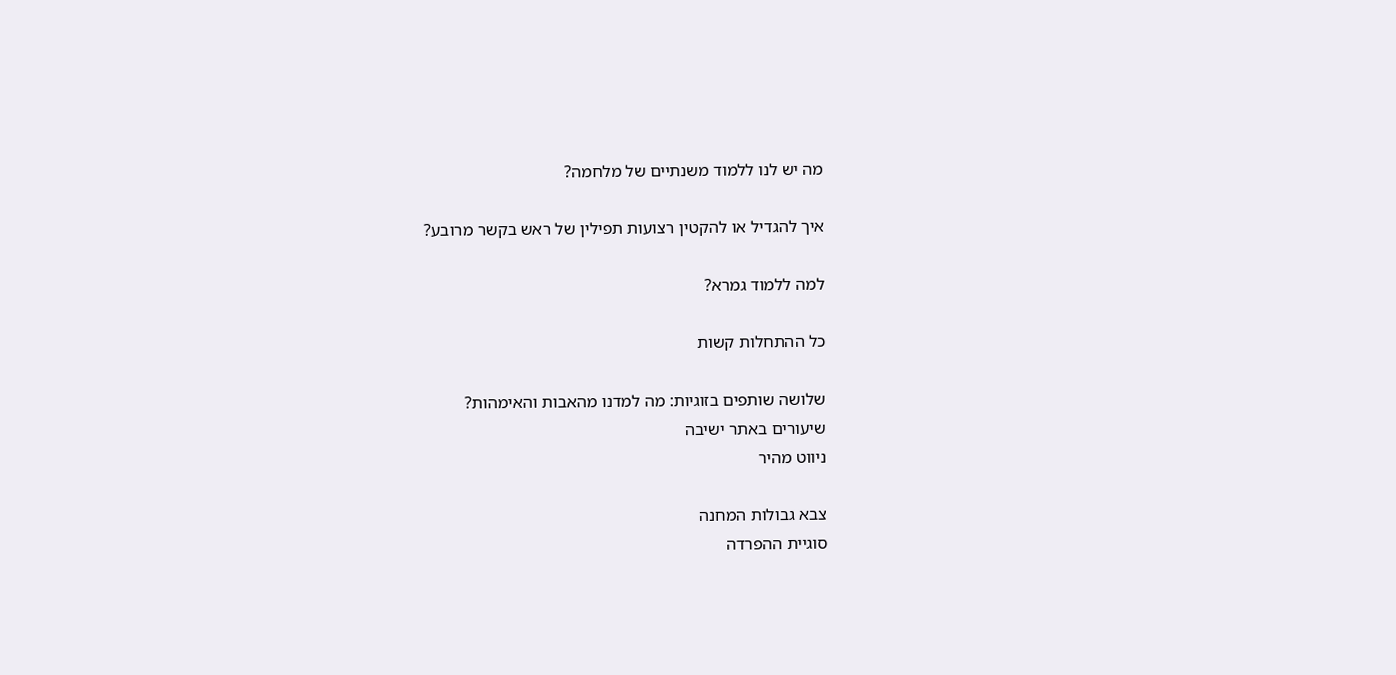מה יש לנו ללמוד משנתיים של מלחמה?

איך להגדיל או להקטין רצועות תפילין של ראש בקשר מרובע?

למה ללמוד גמרא?

כל ההתחלות קשות

שלושה שותפים בזוגיות: מה למדנו מהאבות והאימהות?
שיעורים באתר ישיבה
ניווט מהיר

צבא גבולות המחנה
סוגיית ההפרדה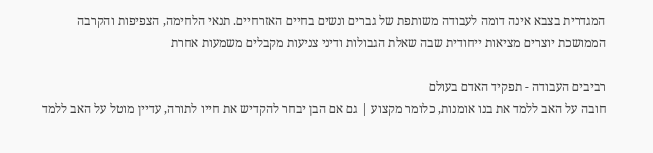המגדרית בצבא אינה דומה לעבודה משותפת של גברים ונשים בחיים האזרחיים. תנאי הלחימה, הצפיפות והקרבה הממושכת יוצרים מציאות ייחודית שבה שאלת הגבולות ודיני צניעות מקבלים משמעות אחרת

רביבים העבודה - תפקיד האדם בעולם
חובה על האב ללמד את בנו אומנות, כלומר מקצוע | גם אם הבן יבחר להקדיש את חייו לתורה, עדיין מוטל על האב ללמד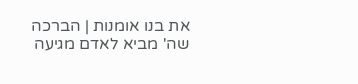את בנו אומנות | הברכה שה' מביא לאדם מגיעה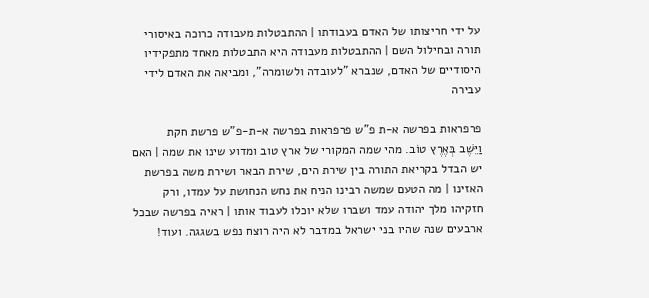על ידי חריצותו של האדם בעבודתו | ההתבטלות מעבודה כרוכה באיסורי תורה ובחילול השם | ההתבטלות מעבודה היא התבטלות מאחד מתפקידיו היסודיים של האדם, שנברא "לעובדה ולשומרה", ומביאה את האדם לידי עבירה

פרפראות בפרשה א-ת פ"ש פרפראות בפרשה א-ת-פ"ש פרשת חקת
וַיֵּשֶׁב בְּאֶרֶץ טוֹב. מהי שמה המקורי של ארץ טוב ומדוע שינו את שמה | האם יש הבדל בקריאת התורה בין שירת הים, שירת הבאר ושירת משה בפרשת האזינו | מה הטעם שמשה רבינו הניח את נחש הנחושת על עמדו, ורק חזקיהו מלך יהודה עמד ושברו שלא יוכלו לעבוד אותו | ראיה בפרשה שבכל ארבעים שנה שהיו בני ישראל במדבר לא היה רוצח נפש בשגגה. ועוד!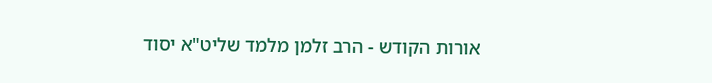אורות הקודש - הרב זלמן מלמד שליט"א יסוד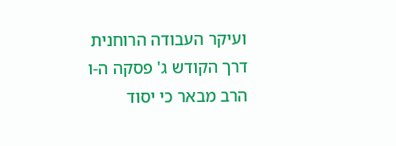ועיקר העבודה הרוחנית
דרך הקודש ג' פסקה ה-ו
הרב מבאר כי יסוד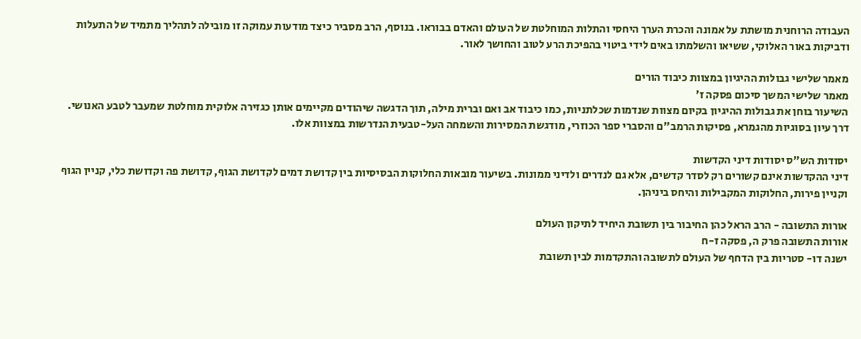העבודה הרוחנית מושתת על אמונה והכרת הערך היחסי והתלות המוחלטת של העולם והאדם בבוראו. בנוסף, הרב מסביר כיצד מודעות עמוקה זו מובילה לתהליך מתמיד של התעלות ודביקות באור האלוקי, ששיאו והשלמתו באים לידי ביטוי בהפיכת הרע לטוב והחושך לאור.

מאמר שלישי גבולות ההיגיון במצוות כיבוד הורים
מאמר שלישי המשך סיכום פסקה ז'
השיעור בוחן את גבולות ההיגיון בקיום מצוות שנדמות שכלתניות, כמו כיבוד אב ואם וברית מילה, תוך הדגשה שיהודים מקיימים אותן כגזירה אלוקית מוחלטת שמעבר לטבע האנושי. דרך עיון בסוגיות מהגמרא, פסיקות הרמב"ם והסברי ספר הכוזרי, מודגשת המסירות והשמחה העל-טבעית הנדרשות במצוות אלו.

יסודות הש"ס יסודות דיני הקדשות
דיני ההקדשות אינם קשורים רק לסדר קדשים, אלא גם לנדרים ולדיני ממונות. בשיעור מובאות החלוקות הבסיסיות בין קדושת דמים לקדושת הגוף, קדושת פה וקדושת כלי, קניין הגוף וקניין פירות, החלוקות המקבילות והיחס ביניהן.

אורות התשובה - הרב הראל כהן החיבור בין תשובת היחיד לתיקון העולם
אורות התשובה פרק ה, פסקה ז-ח
ישנה דו- סטריות בין הדחף של העולם לתשובה והתקדמות לבין תשובת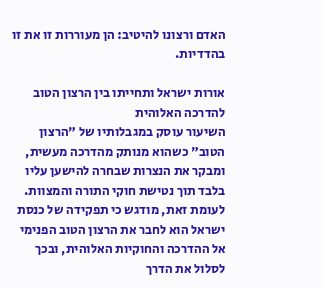האדם ורצונו להיטיב: הן מעוררות זו את זו בהדדיות.

אורות ישראל ותחייתו בין הרצון הטוב להדרכה האלוהית
השיעור עוסק במגבלותיו של "הרצון הטוב" כשהוא מנותק מהדרכה מעשית, ומבקר את הנצרות שבחרה להישען עליו בלבד תוך נטישת חוקי התורה והמצוות. לעומת זאת, מודגש כי תפקידה של כנסת ישראל הוא לחבר את הרצון הטוב הפנימי אל ההדרכה והחוקיות האלוהית, ובכך לסלול את הדרך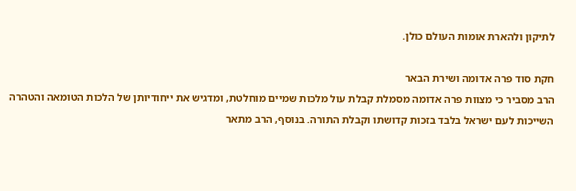לתיקון ולהארת אומות העולם כולן.

חקת סוד פרה אדומה ושירת הבאר
הרב מסביר כי מצוות פרה אדומה מסמלת קבלת עול מלכות שמיים מוחלטת, ומדגיש את ייחודיותן של הלכות הטומאה והטהרה השייכות לעם ישראל בלבד בזכות קדושתו וקבלת התורה. בנוסף, הרב מתאר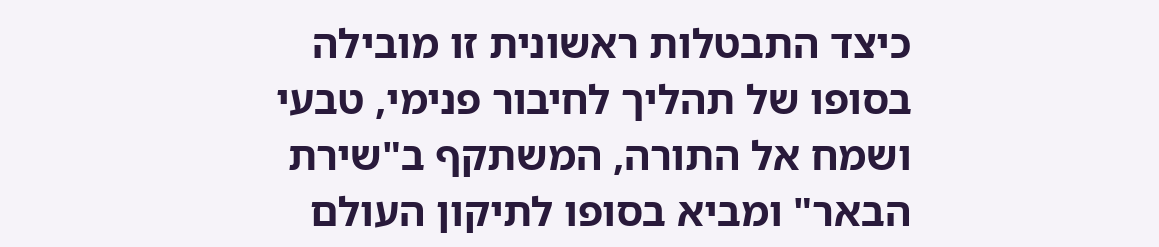כיצד התבטלות ראשונית זו מובילה בסופו של תהליך לחיבור פנימי, טבעי ושמח אל התורה, המשתקף ב"שירת הבאר" ומביא בסופו לתיקון העולם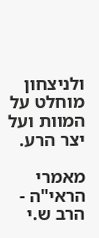ולניצחון מוחלט על המוות ועל יצר הרע.

מאמרי הראי"ה - הרב ש.י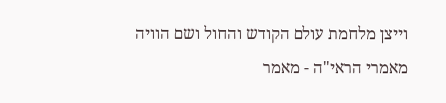וייצן מלחמת עולם הקודש והחול ושם הוויה
מאמרי הראי"ה - מאמר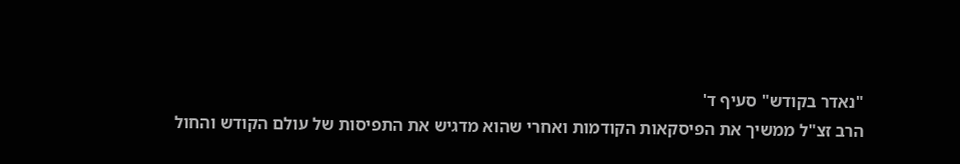"נאדר בקודש" סעיף ד'
הרב זצ"ל ממשיך את הפיסקאות הקודמות ואחרי שהוא מדגיש את התפיסות של עולם הקודש והחול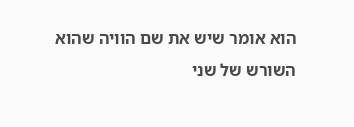הוא אומר שיש את שם הוויה שהוא השורש של שני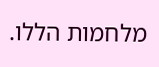מלחמות הללו.